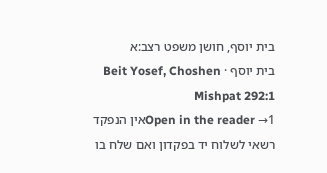בית יוסף, חושן משפט רצב:א
בית יוסף · Beit Yosef, Choshen Mishpat 292:1
Open in the reader →1אין הנפקד רשאי לשלוח יד בפקדון ואם שלח בו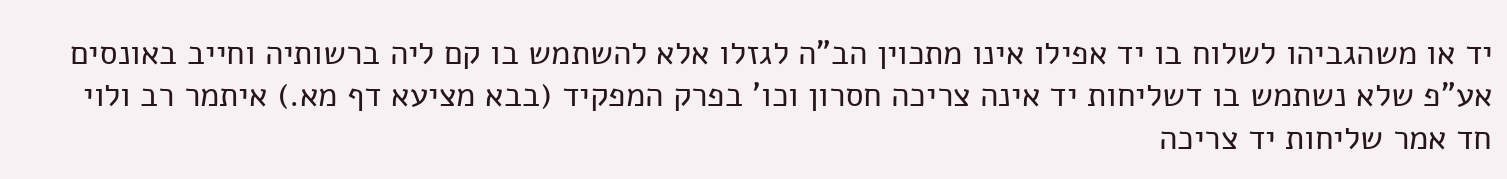יד או משהגביהו לשלוח בו יד אפילו אינו מתכוין הב"ה לגזלו אלא להשתמש בו קם ליה ברשותיה וחייב באונסים אע"פ שלא נשתמש בו דשליחות יד אינה צריכה חסרון וכו' בפרק המפקיד (בבא מציעא דף מא.) איתמר רב ולוי חד אמר שליחות יד צריכה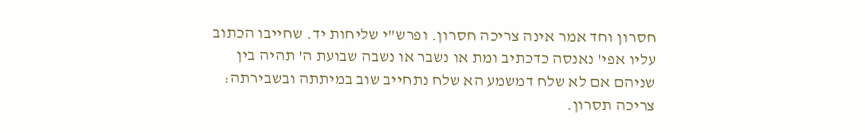חסרון וחד אמר אינה צריכה חסרון. ופרש"י שליחות יד. שחייבו הכתוב עליו אפי' נאנסה כדכתיב ומת או נשבר או נשבה שבועת ה' תהיה בין שניהם אם לא שלח דמשמע הא שלח נתחייב שוב במיתתה ובשבירתה: צריכה תסרון.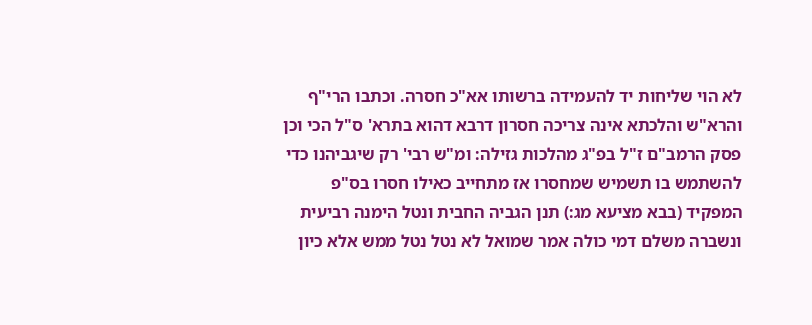לא הוי שליחות יד להעמידה ברשותו אא"כ חסרה. וכתבו הרי"ף והרא"ש והלכתא אינה צריכה חסרון דרבא דהוא בתרא' ס"ל הכי וכן פסק הרמב"ם ז"ל בפ"ג מהלכות גזילה: ומ"ש רבי' רק שיגביהנו כדי להשתמש בו תשמיש שמחסרו אז מתחייב כאילו חסרו בס"פ המפקיד (בבא מציעא מג:) תנן הגביה החבית ונטל הימנה רביעית ונשברה משלם דמי כולה אמר שמואל לא נטל נטל ממש אלא כיון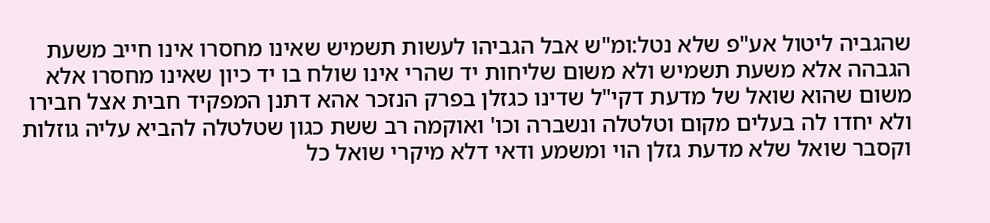שהגביה ליטול אע"פ שלא נטל:ומ"ש אבל הגביהו לעשות תשמיש שאינו מחסרו אינו חייב משעת הגבהה אלא משעת תשמיש ולא משום שליחות יד שהרי אינו שולח בו יד כיון שאינו מחסרו אלא משום שהוא שואל של מדעת דקי"ל שדינו כגזלן בפרק הנזכר אהא דתנן המפקיד חבית אצל חבירו ולא יחדו לה בעלים מקום וטלטלה ונשברה וכו' ואוקמה רב ששת כגון שטלטלה להביא עליה גוזלות וקסבר שואל שלא מדעת גזלן הוי ומשמע ודאי דלא מיקרי שואל כל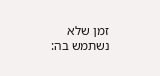זמן שלא נשתמש בה: